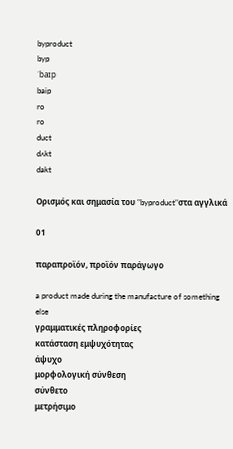byproduct
byp
ˈbaɪp
baip
ro
ro
duct
dʌkt
dakt

Ορισμός και σημασία του "byproduct"στα αγγλικά

01

παραπροϊόν, προϊόν παράγωγο

a product made during the manufacture of something else
γραμματικές πληροφορίες
κατάσταση εμψυχότητας
άψυχο
μορφολογική σύνθεση
σύνθετο
μετρήσιμο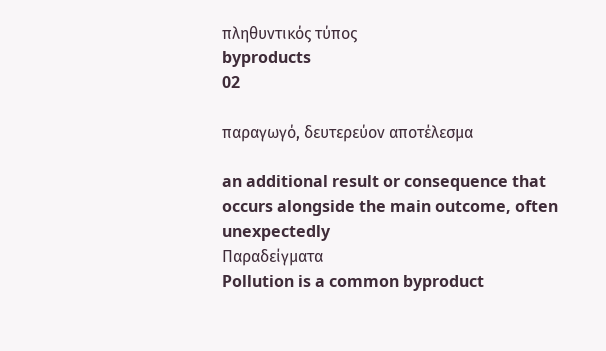πληθυντικός τύπος
byproducts
02

παραγωγό, δευτερεύον αποτέλεσμα

an additional result or consequence that occurs alongside the main outcome, often unexpectedly
Παραδείγματα
Pollution is a common byproduct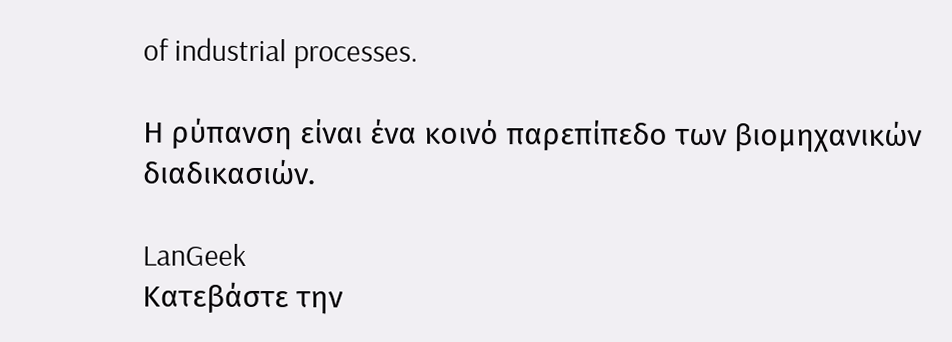of industrial processes.

Η ρύπανση είναι ένα κοινό παρεπίπεδο των βιομηχανικών διαδικασιών.

LanGeek
Κατεβάστε την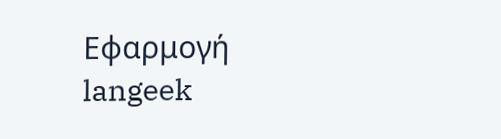Εφαρμογή
langeek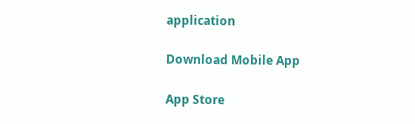application

Download Mobile App

App Store